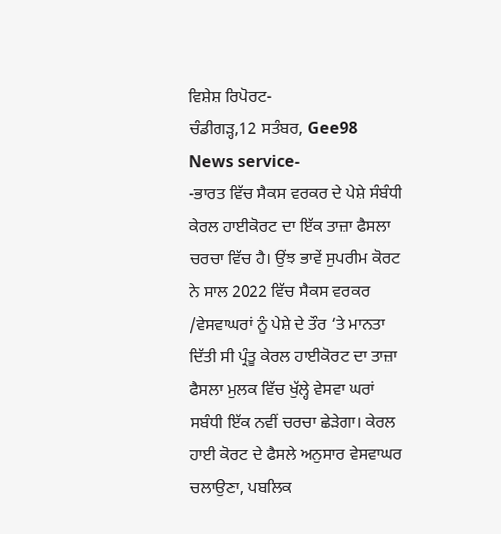ਵਿਸ਼ੇਸ਼ ਰਿਪੋਰਟ-
ਚੰਡੀਗੜ੍ਹ,12 ਸਤੰਬਰ, Gee98 News service-
-ਭਾਰਤ ਵਿੱਚ ਸੈਕਸ ਵਰਕਰ ਦੇ ਪੇਸ਼ੇ ਸੰਬੰਧੀ ਕੇਰਲ ਹਾਈਕੋਰਟ ਦਾ ਇੱਕ ਤਾਜ਼ਾ ਫੈਸਲਾ ਚਰਚਾ ਵਿੱਚ ਹੈ। ਉਂਝ ਭਾਵੇਂ ਸੁਪਰੀਮ ਕੋਰਟ ਨੇ ਸਾਲ 2022 ਵਿੱਚ ਸੈਕਸ ਵਰਕਰ /ਵੇਸਵਾਘਰਾਂ ਨੂੰ ਪੇਸ਼ੇ ਦੇ ਤੌਰ ‘ਤੇ ਮਾਨਤਾ ਦਿੱਤੀ ਸੀ ਪ੍ਰੰਤੂ ਕੇਰਲ ਹਾਈਕੋਰਟ ਦਾ ਤਾਜ਼ਾ ਫੈਸਲਾ ਮੁਲਕ ਵਿੱਚ ਖੁੱਲ੍ਹੇ ਵੇਸਵਾ ਘਰਾਂ ਸਬੰਧੀ ਇੱਕ ਨਵੀਂ ਚਰਚਾ ਛੇੜੇਗਾ। ਕੇਰਲ ਹਾਈ ਕੋਰਟ ਦੇ ਫੈਸਲੇ ਅਨੁਸਾਰ ਵੇਸਵਾਘਰ ਚਲਾਉਣਾ, ਪਬਲਿਕ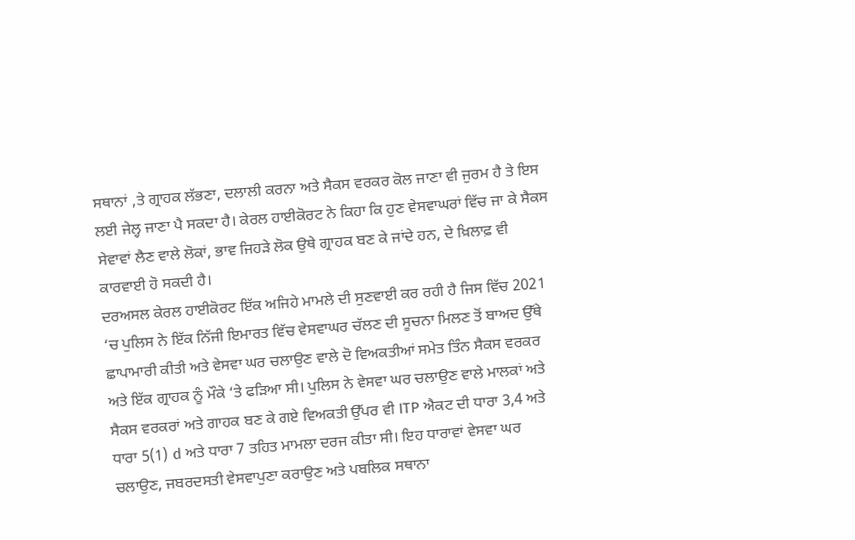ਸਥਾਨਾਂ ,ਤੇ ਗ੍ਰਾਹਕ ਲੱਭਣਾ, ਦਲਾਲੀ ਕਰਨਾ ਅਤੇ ਸੈਕਸ ਵਰਕਰ ਕੋਲ ਜਾਣਾ ਵੀ ਜੁਰਮ ਹੈ ਤੇ ਇਸ ਲਈ ਜੇਲ੍ਹ ਜਾਣਾ ਪੈ ਸਕਦਾ ਹੈ। ਕੇਰਲ ਹਾਈਕੋਰਟ ਨੇ ਕਿਹਾ ਕਿ ਹੁਣ ਵੇਸਵਾਘਰਾਂ ਵਿੱਚ ਜਾ ਕੇ ਸੈਕਸ ਸੇਵਾਵਾਂ ਲੈਣ ਵਾਲੇ ਲੋਕਾਂ, ਭਾਵ ਜਿਹੜੇ ਲੋਕ ਉਥੇ ਗ੍ਰਾਹਕ ਬਣ ਕੇ ਜਾਂਦੇ ਹਨ, ਦੇ ਖ਼ਿਲਾਫ਼ ਵੀ ਕਾਰਵਾਈ ਹੋ ਸਕਦੀ ਹੈ।
ਦਰਅਸਲ ਕੇਰਲ ਹਾਈਕੋਰਟ ਇੱਕ ਅਜਿਹੇ ਮਾਮਲੇ ਦੀ ਸੁਣਵਾਈ ਕਰ ਰਹੀ ਹੈ ਜਿਸ ਵਿੱਚ 2021 ‘ਚ ਪੁਲਿਸ ਨੇ ਇੱਕ ਨਿੱਜੀ ਇਮਾਰਤ ਵਿੱਚ ਵੇਸਵਾਘਰ ਚੱਲਣ ਦੀ ਸੂਚਨਾ ਮਿਲਣ ਤੋਂ ਬਾਅਦ ਉੱਥੇ ਛਾਪਾਮਾਰੀ ਕੀਤੀ ਅਤੇ ਵੇਸਵਾ ਘਰ ਚਲਾਉਣ ਵਾਲੇ ਦੋ ਵਿਅਕਤੀਆਂ ਸਮੇਤ ਤਿੰਨ ਸੈਕਸ ਵਰਕਰ ਅਤੇ ਇੱਕ ਗ੍ਰਾਹਕ ਨੂੰ ਮੌਕੇ ‘ਤੇ ਫੜਿਆ ਸੀ। ਪੁਲਿਸ ਨੇ ਵੇਸਵਾ ਘਰ ਚਲਾਉਣ ਵਾਲੇ ਮਾਲਕਾਂ ਅਤੇ ਸੈਕਸ ਵਰਕਰਾਂ ਅਤੇ ਗਾਹਕ ਬਣ ਕੇ ਗਏ ਵਿਅਕਤੀ ਉੱਪਰ ਵੀ ITP ਐਕਟ ਦੀ ਧਾਰਾ 3,4 ਅਤੇ ਧਾਰਾ 5(1) d ਅਤੇ ਧਾਰਾ 7 ਤਹਿਤ ਮਾਮਲਾ ਦਰਜ ਕੀਤਾ ਸੀ। ਇਹ ਧਾਰਾਵਾਂ ਵੇਸਵਾ ਘਰ ਚਲਾਉਣ, ਜਬਰਦਸਤੀ ਵੇਸਵਾਪੁਣਾ ਕਰਾਉਣ ਅਤੇ ਪਬਲਿਕ ਸਥਾਨਾ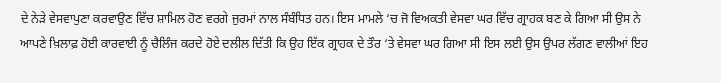ਦੇ ਨੇੜੇ ਵੇਸਵਾਪੁਣਾ ਕਰਵਾਉਣ ਵਿੱਚ ਸ਼ਾਮਿਲ ਹੋਣ ਵਰਗੇ ਜੁਰਮਾਂ ਨਾਲ ਸੰਬੰਧਿਤ ਹਨ। ਇਸ ਮਾਮਲੇ ‘ਚ ਜੋ ਵਿਅਕਤੀ ਵੇਸਵਾ ਘਰ ਵਿੱਚ ਗ੍ਰਾਹਕ ਬਣ ਕੇ ਗਿਆ ਸੀ ਉਸ ਨੇ ਆਪਣੇ ਖ਼ਿਲਾਫ਼ ਹੋਈ ਕਾਰਵਾਈ ਨੂੰ ਚੈਲਿੰਜ ਕਰਦੇ ਹੋਏ ਦਲੀਲ ਦਿੱਤੀ ਕਿ ਉਹ ਇੱਕ ਗ੍ਰਾਹਕ ਦੇ ਤੌਰ ‘ਤੇ ਵੇਸਵਾ ਘਰ ਗਿਆ ਸੀ ਇਸ ਲਈ ਉਸ ਉਪਰ ਲੱਗਣ ਵਾਲੀਆਂ ਇਹ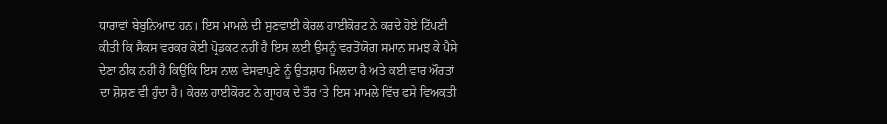ਧਾਰਾਵਾਂ ਬੇਬੁਨਿਆਦ ਹਨ। ਇਸ ਮਾਮਲੇ ਦੀ ਸੁਣਵਾਈ ਕੇਰਲ ਹਾਈਕੋਰਟ ਨੇ ਕਰਦੇ ਹੋਏ ਟਿੱਪਣੀ ਕੀਤੀ ਕਿ ਸੈਕਸ ਵਰਕਰ ਕੋਈ ਪ੍ਰੋਡਕਟ ਨਹੀਂ ਹੈ ਇਸ ਲਈ ਉਸਨੂੰ ਵਰਤੋਂਯੋਗ ਸਮਾਨ ਸਮਝ ਕੇ ਪੈਸੇ ਦੇਣਾ ਠੀਕ ਨਹੀਂ ਹੈ ਕਿਉਂਕਿ ਇਸ ਨਾਲ ਵੇਸਵਾਪੁਣੇ ਨੂੰ ਉਤਸ਼ਾਹ ਮਿਲਦਾ ਹੈ ਅਤੇ ਕਈ ਵਾਰ ਔਰਤਾਂ ਦਾ ਸ਼ੋਸ਼ਣ ਵੀ ਹੁੰਦਾ ਹੈ। ਕੇਰਲ ਹਾਈਕੋਰਟ ਨੇ ਗ੍ਰਾਹਕ ਦੇ ਤੌਰ ‘ਤੇ ਇਸ ਮਾਮਲੇ ਵਿੱਚ ਫਸੇ ਵਿਅਕਤੀ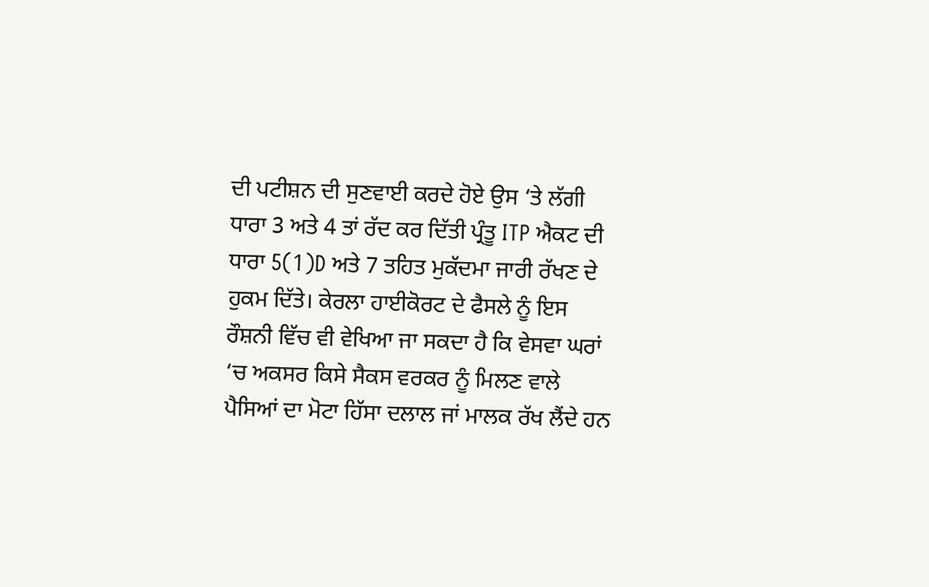ਦੀ ਪਟੀਸ਼ਨ ਦੀ ਸੁਣਵਾਈ ਕਰਦੇ ਹੋਏ ਉਸ ‘ਤੇ ਲੱਗੀ ਧਾਰਾ 3 ਅਤੇ 4 ਤਾਂ ਰੱਦ ਕਰ ਦਿੱਤੀ ਪ੍ਰੰਤੂ ITP ਐਕਟ ਦੀ ਧਾਰਾ 5(1)D ਅਤੇ 7 ਤਹਿਤ ਮੁਕੱਦਮਾ ਜਾਰੀ ਰੱਖਣ ਦੇ ਹੁਕਮ ਦਿੱਤੇ। ਕੇਰਲਾ ਹਾਈਕੋਰਟ ਦੇ ਫੈਸਲੇ ਨੂੰ ਇਸ ਰੌਸ਼ਨੀ ਵਿੱਚ ਵੀ ਵੇਖਿਆ ਜਾ ਸਕਦਾ ਹੈ ਕਿ ਵੇਸਵਾ ਘਰਾਂ ‘ਚ ਅਕਸਰ ਕਿਸੇ ਸੈਕਸ ਵਰਕਰ ਨੂੰ ਮਿਲਣ ਵਾਲੇ ਪੈਸਿਆਂ ਦਾ ਮੋਟਾ ਹਿੱਸਾ ਦਲਾਲ ਜਾਂ ਮਾਲਕ ਰੱਖ ਲੈਂਦੇ ਹਨ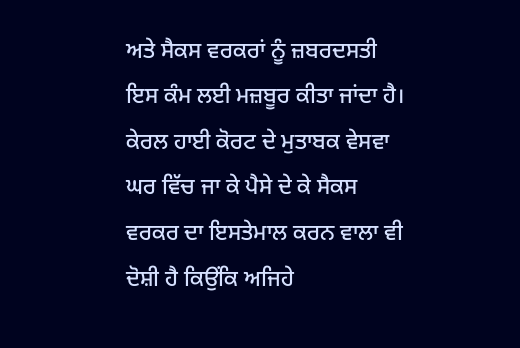ਅਤੇ ਸੈਕਸ ਵਰਕਰਾਂ ਨੂੰ ਜ਼ਬਰਦਸਤੀ ਇਸ ਕੰਮ ਲਈ ਮਜ਼ਬੂਰ ਕੀਤਾ ਜਾਂਦਾ ਹੈ। ਕੇਰਲ ਹਾਈ ਕੋਰਟ ਦੇ ਮੁਤਾਬਕ ਵੇਸਵਾ ਘਰ ਵਿੱਚ ਜਾ ਕੇ ਪੈਸੇ ਦੇ ਕੇ ਸੈਕਸ ਵਰਕਰ ਦਾ ਇਸਤੇਮਾਲ ਕਰਨ ਵਾਲਾ ਵੀ ਦੋਸ਼ੀ ਹੈ ਕਿਉਂਕਿ ਅਜਿਹੇ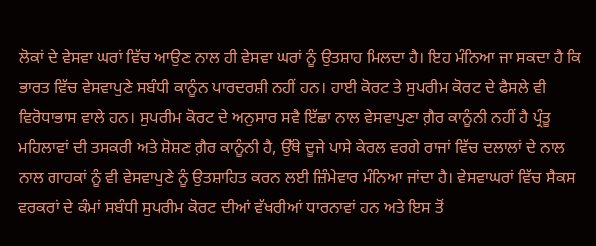ਲੋਕਾਂ ਦੇ ਵੇਸਵਾ ਘਰਾਂ ਵਿੱਚ ਆਉਣ ਨਾਲ ਹੀ ਵੇਸਵਾ ਘਰਾਂ ਨੂੰ ਉਤਸ਼ਾਹ ਮਿਲਦਾ ਹੈ। ਇਹ ਮੰਨਿਆ ਜਾ ਸਕਦਾ ਹੈ ਕਿ ਭਾਰਤ ਵਿੱਚ ਵੇਸਵਾਪੁਣੇ ਸਬੰਧੀ ਕਾਨੂੰਨ ਪਾਰਦਰਸ਼ੀ ਨਹੀਂ ਹਨ। ਹਾਈ ਕੋਰਟ ਤੇ ਸੁਪਰੀਮ ਕੋਰਟ ਦੇ ਫੈਸਲੇ ਵੀ ਵਿਰੋਧਾਭਾਸ ਵਾਲੇ ਹਨ। ਸੁਪਰੀਮ ਕੋਰਟ ਦੇ ਅਨੁਸਾਰ ਸਵੈ ਇੱਛਾ ਨਾਲ ਵੇਸਵਾਪੁਣਾ ਗ਼ੈਰ ਕਾਨੂੰਨੀ ਨਹੀਂ ਹੈ ਪ੍ਰੰਤੂ ਮਹਿਲਾਵਾਂ ਦੀ ਤਸਕਰੀ ਅਤੇ ਸ਼ੋਸ਼ਣ ਗ਼ੈਰ ਕਾਨੂੰਨੀ ਹੈ, ਉੱਥੇ ਦੂਜੇ ਪਾਸੇ ਕੇਰਲ ਵਰਗੇ ਰਾਜਾਂ ਵਿੱਚ ਦਲਾਲਾਂ ਦੇ ਨਾਲ ਨਾਲ ਗਾਹਕਾਂ ਨੂੰ ਵੀ ਵੇਸਵਾਪੁਣੇ ਨੂੰ ਉਤਸ਼ਾਹਿਤ ਕਰਨ ਲਈ ਜ਼ਿੰਮੇਵਾਰ ਮੰਨਿਆ ਜਾਂਦਾ ਹੈ। ਵੇਸਵਾਘਰਾਂ ਵਿੱਚ ਸੈਕਸ ਵਰਕਰਾਂ ਦੇ ਕੰਮਾਂ ਸਬੰਧੀ ਸੁਪਰੀਮ ਕੋਰਟ ਦੀਆਂ ਵੱਖਰੀਆਂ ਧਾਰਨਾਵਾਂ ਹਨ ਅਤੇ ਇਸ ਤੋਂ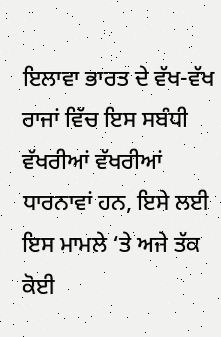ਇਲਾਵਾ ਭਾਰਤ ਦੇ ਵੱਖ-ਵੱਖ ਰਾਜਾਂ ਵਿੱਚ ਇਸ ਸਬੰਧੀ ਵੱਖਰੀਆਂ ਵੱਖਰੀਆਂ ਧਾਰਨਾਵਾਂ ਹਨ, ਇਸੇ ਲਈ ਇਸ ਮਾਮਲੇ ‘ਤੇ ਅਜੇ ਤੱਕ ਕੋਈ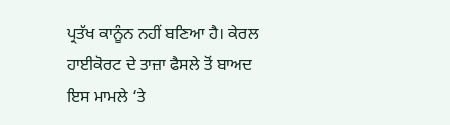ਪ੍ਰਤੱਖ ਕਾਨੂੰਨ ਨਹੀਂ ਬਣਿਆ ਹੈ। ਕੇਰਲ ਹਾਈਕੋਰਟ ਦੇ ਤਾਜ਼ਾ ਫੈਸਲੇ ਤੋਂ ਬਾਅਦ ਇਸ ਮਾਮਲੇ ‘ਤੇ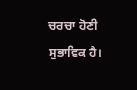ਚਰਚਾ ਹੋਣੀ ਸੁਭਾਵਿਕ ਹੈ।